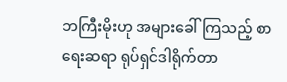ဘကြီးမိုးဟု အများခေါ်ကြသည့် စာရေးဆရာ ရုပ်ရှင်ဒါရိုက်တာ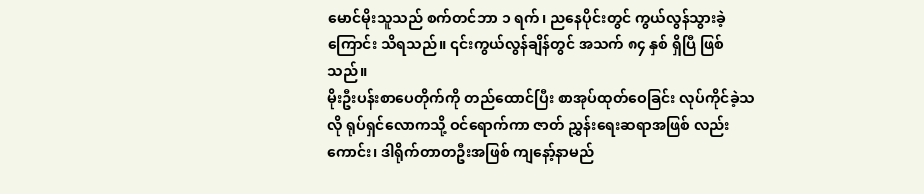မောင်မိုးသူသည် စက်တင်ဘာ ၁ ရက်၊ ညနေပိုင်းတွင် ကွယ်လွန်သွားခဲ့ကြောင်း သိရသည်။ ၎င်းကွယ်လွန်ချိန်တွင် အသက် ၈၄ နှစ် ရှိပြီ ဖြစ်သည်။
မိုးဦးပန်းစာပေတိုက်ကို တည်ထောင်ပြီး စာအုပ်ထုတ်ဝေခြင်း လုပ်ကိုင်ခဲ့သလို ရုပ်ရှင်လောကသို့ ဝင်ရောက်ကာ ဇာတ် ညွှန်းရေးဆရာအဖြစ် လည်းကောင်း၊ ဒါရိုက်တာတဦးအဖြစ် ကျနော့်နာမည်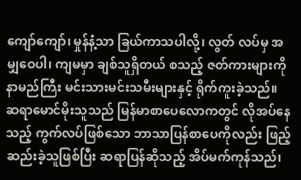ကျော်ကျော်၊ မှုန်နံ့သာ ခြယ်ကာသပါလို့၊ လွတ် လပ်မှ အမျှဝေပါ၊ ကျမမှာ ချစ်သူရှိတယ် စသည့် ဇတ်ကားများကို နာမည်ကြီး မင်းသားမင်းသမီးများနှင့် ရိုက်ကူးခဲ့သည်။
ဆရာမောင်မိုးသူသည် မြန်မာစာပေလောကတွင် လိုအပ်နေသည့် ကွက်လပ်ဖြစ်သော ဘာသာပြန်စာပေကိုလည်း ဖြည့် ဆည်းခဲ့သူဖြစ်ပြီး ဆရာပြန်ဆိုသည့် အိပ်မက်ကုန်သည်၊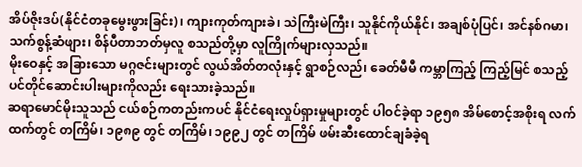အိပ်ဇိုးဒပ်(နိုင်ငံတခုမွေးဖွားခြင်း)၊ ကျားကုတ်ကျားခဲ၊ သဲကြီးမဲကြီး၊ သူနိုင်ကိုယ်နိုင်၊ အချစ်ပုံပြင်၊ အင်နစ်ဂမာ၊ သက်စွန့်ဆံဖျား၊ စိန်ပီတာဘတ်မှလူ စသည်တို့မှာ လူကြိုက်များလှသည်။
မိုးဝေနှင့် အခြားသော မဂ္ဂဇင်းများတွင် လွယ်အိတ်တလုံးနှင့် ရွာစဉ်လည်၊ ခေတ်မီမီ ကမ္ဘာကြည့် ကြည့်မြင် စသည့် ပင်တိုင်ဆောင်းပါးများကိုလည်း ရေးသားခဲ့သည်။
ဆရာမောင်မိုးသူသည် ငယ်စဉ်ကတည်းကပင် နိုင်ငံရေးလှုပ်ရှားမှုများတွင် ပါဝင်ခဲ့ရာ ၁၉၅၈ အိမ်စောင့်အစိုးရ လက် ထက်တွင် တကြိမ်၊ ၁၉၈၉ တွင် တကြိမ်၊ ၁၉၉၂ တွင် တကြိမ် ဖမ်းဆီးထောင်ချခံခဲ့ရ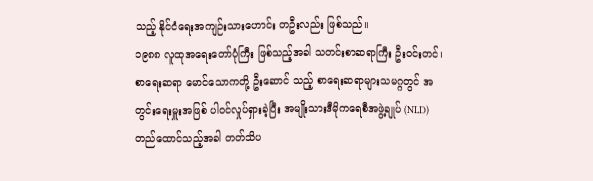သည့် နိုင်ငံရေးအကျဉ်းသားဟောင်း တဦးလည်း ဖြစ်သည်။
၁၉၈၈ လူထုအရေးတော်ပုံကြီး ဖြစ်သည့်အခါ သတင်းစာဆရာကြီး ဦးဝင်းတင်၊ စာရေးဆရာ မောင်သောကတို့ ဦးဆောင် သည့် စာရေးဆရာများသမဂ္ဂတွင် အတွင်းရေးမှူးအဖြစ် ပါဝင်လှုပ်ရှားခဲ့ပြီး အမျိုးသားဒီမိုကရေစီအဖွဲ့ချုပ် (NLD) တည်ထောင်သည့်အခါ တတ်သိပ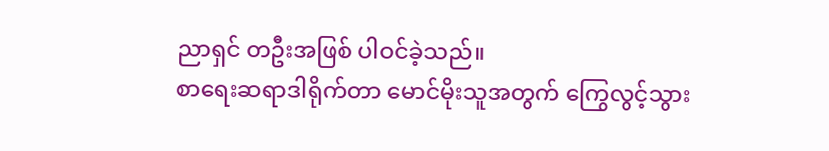ညာရှင် တဦးအဖြစ် ပါဝင်ခဲ့သည်။
စာရေးဆရာဒါရိုက်တာ မောင်မိုးသူအတွက် ကြွေလွင့်သွား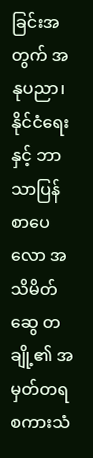ခြင်းအတွက် အနုပညာ၊ နိုင်ငံရေးနှင့် ဘာသာပြန် စာပေလော အသိမိတ်ဆွေ တချို့၏ အမှတ်တရ စကားသံ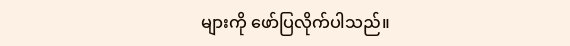များကို ဖော်ပြလိုက်ပါသည်။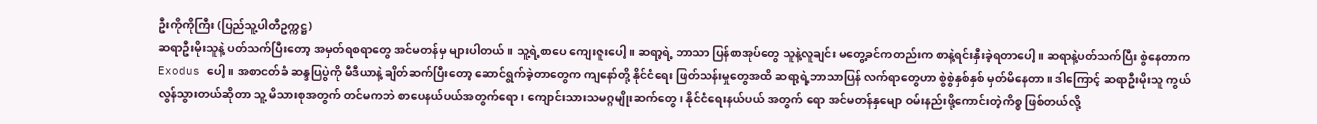ဦးကိုကိုကြီး (ပြည်သူ့ပါတီဥက္ကဋ္ဌ)
ဆရာဦးမိုးသူနဲ့ ပတ်သက်ပြီးတော့ အမှတ်ရစရာတွေ အင်မတန်မှ များပါတယ်။ သူ့ရဲ့စာပေ ကျေးဇူးပေါ့။ ဆရာ့ရဲ့ ဘာသာ ပြန်စာအုပ်တွေ သူနဲ့လူချင်း မတွေ့ခင်ကတည်းက စာနဲ့ရင်းနှီးခဲ့ရတာပေါ့။ ဆရာနဲ့ပတ်သက်ပြီး စွဲနေတာက Exodus ပေါ့။ အစာငတ်ခံ ဆန္ဒပြပွဲကို မီဒီယာနဲ့ ချိတ်ဆက်ပြီးတော့ ဆောင်ရွက်ခဲ့တာတွေက ကျနော်တို့ နိုင်ငံရေး ဖြတ်သန်းမှုတွေအထိ ဆရာ့ရဲ့ဘာသာပြန် လက်ရာတွေဟာ စွဲစွဲနှစ်နှစ် မှတ်မိနေတာ။ ဒါကြောင့် ဆရာဦးမိုးသူ ကွယ်လွန်သွားတယ်ဆိုတာ သူ့ မိသားစုအတွက် တင်မကဘဲ စာပေနယ်ပယ်အတွက်ရော၊ ကျောင်းသားသမဂ္ဂမျိုးဆက်တွေ၊ နိုင်ငံရေးနယ်ပယ် အတွက် ရော အင်မတန်နှမျော ဝမ်းနည်းဖို့ကောင်းတဲ့ကိစ္စ ဖြစ်တယ်လို့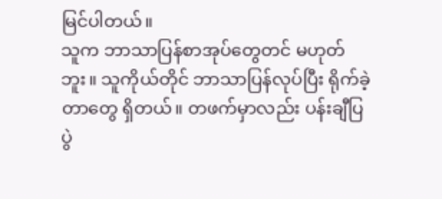မြင်ပါတယ်။
သူက ဘာသာပြန်စာအုပ်တွေတင် မဟုတ်ဘူး။ သူကိုယ်တိုင် ဘာသာပြန်လုပ်ပြီး ရိုက်ခဲ့တာတွေ ရှိတယ်။ တဖက်မှာလည်း ပန်းချီပြပွဲ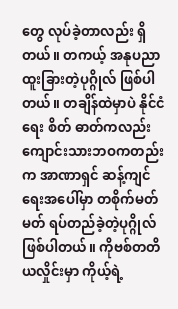တွေ လုပ်ခဲ့တာလည်း ရှိတယ်။ တကယ့် အနုပညာ ထူးခြားတဲ့ပုဂ္ဂိုလ် ဖြစ်ပါတယ်။ တချိန်ထဲမှာပဲ နိုင်ငံရေး စိတ် ဓာတ်ကလည်း ကျောင်းသားဘဝကတည်းက အာဏာရှင် ဆန့်ကျင်ရေးအပေါ်မှာ တစိုက်မတ်မတ် ရပ်တည်ခဲ့တဲ့ပုဂ္ဂိုလ် ဖြစ်ပါတယ်။ ကိုဗစ်တတိယလှိုင်းမှာ ကိုယ့်ရဲ့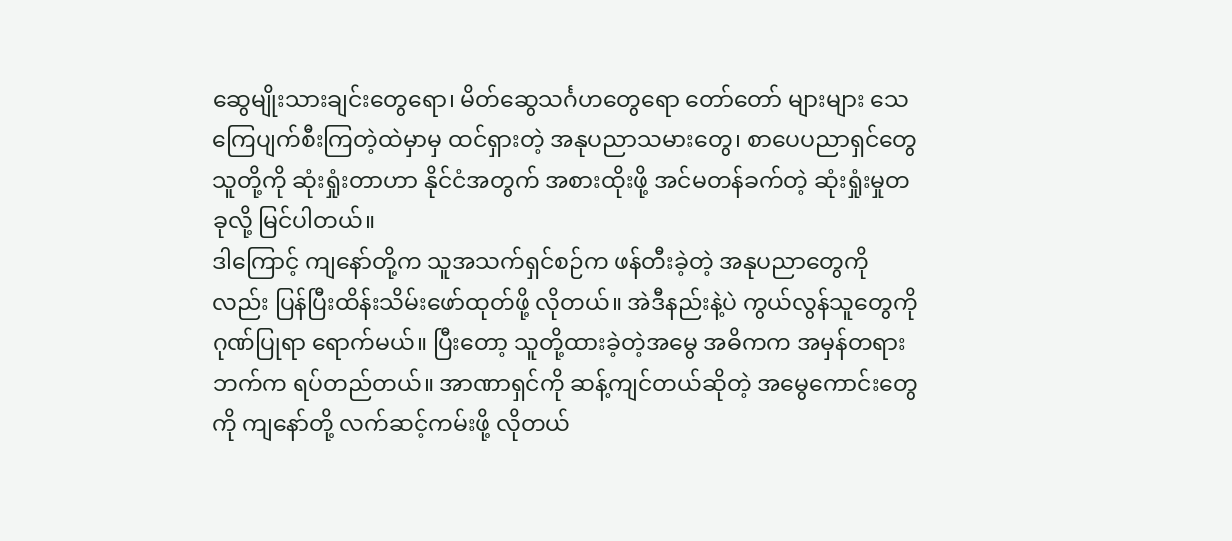ဆွေမျိုးသားချင်းတွေရော၊ မိတ်ဆွေသင်္ဂဟတွေရော တော်တော် များများ သေကြေပျက်စီးကြတဲ့ထဲမှာမှ ထင်ရှားတဲ့ အနုပညာသမားတွေ၊ စာပေပညာရှင်တွေ သူတို့ကို ဆုံးရှုံးတာဟာ နိုင်ငံအတွက် အစားထိုးဖို့ အင်မတန်ခက်တဲ့ ဆုံးရှုံးမှုတခုလို့ မြင်ပါတယ်။
ဒါကြောင့် ကျနော်တို့က သူအသက်ရှင်စဉ်က ဖန်တီးခဲ့တဲ့ အနုပညာတွေကိုလည်း ပြန်ပြီးထိန်းသိမ်းဖော်ထုတ်ဖို့ လိုတယ်။ အဲဒီနည်းနဲ့ပဲ ကွယ်လွန်သူတွေကို ဂုဏ်ပြုရာ ရောက်မယ်။ ပြီးတော့ သူတို့ထားခဲ့တဲ့အမွေ အဓိကက အမှန်တရားဘက်က ရပ်တည်တယ်။ အာဏာရှင်ကို ဆန့်ကျင်တယ်ဆိုတဲ့ အမွေကောင်းတွေကို ကျနော်တို့ လက်ဆင့်ကမ်းဖို့ လိုတယ်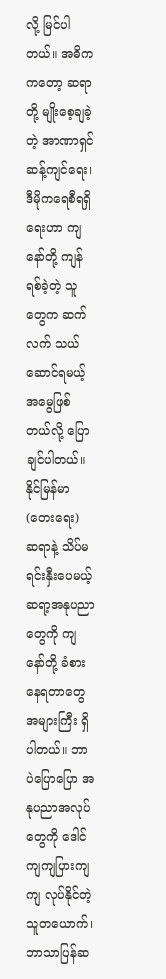လို့ မြင်ပါ တယ်။ အဓိကကတော့ ဆရာတို့ မျိုးစေ့ချခဲ့တဲ့ အာဏာရှင်ဆန့်ကျင်ရေး၊ ဒီမိုကရေစီရရှိရေးဟာ ကျနော်တို့ ကျန်ရစ်ခဲ့တဲ့ သူတွေက ဆက်လက် သယ်ဆောင်ရမယ့် အမွေဖြစ်တယ်လို့ ပြောချင်ပါတယ်။
နိုင်မြန်မာ(တေးရေး)
ဆရာနဲ့ သိပ်မရင်းနှီးပေမယ့် ဆရာ့အနုပညာတွေကို ကျနော်တို့ ခံစားနေရတာတွေ အများကြီး ရှိပါတယ်။ ဘာပဲပြောပြော အနုပညာအလုပ်တွေကို ဒေါင်ကျကျပြားကျကျ လုပ်နိုင်တဲ့သူတယောက်၊ ဘာသာပြန်ဆ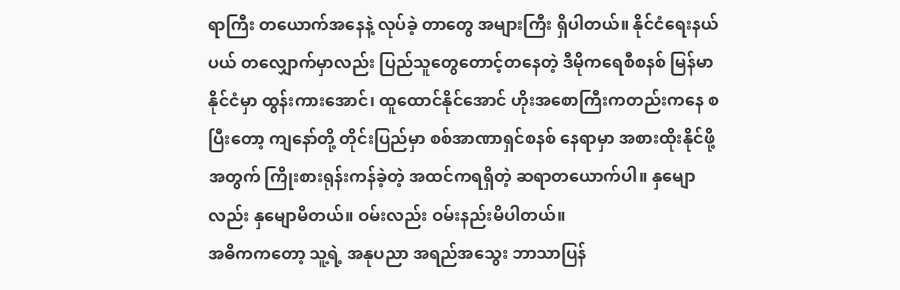ရာကြီး တယောက်အနေနဲ့ လုပ်ခဲ့ တာတွေ အများကြီး ရှိပါတယ်။ နိုင်ငံရေးနယ်ပယ် တလျှောက်မှာလည်း ပြည်သူတွေတောင့်တနေတဲ့ ဒီမိုကရေစီစနစ် မြန်မာနိုင်ငံမှာ ထွန်းကားအောင်၊ ထူထောင်နိုင်အောင် ဟိုးအစောကြီးကတည်းကနေ စပြီးတော့ ကျနော်တို့ တိုင်းပြည်မှာ စစ်အာဏာရှင်စနစ် နေရာမှာ အစားထိုးနိုင်ဖို့အတွက် ကြိုးစားရုန်းကန်ခဲ့တဲ့ အထင်ကရရှိတဲ့ ဆရာတယောက်ပါ။ နှမျော လည်း နှမျောမိတယ်။ ဝမ်းလည်း ဝမ်းနည်းမိပါတယ်။
အဓိကကတော့ သူ့ရဲ့ အနုပညာ အရည်အသွေး ဘာသာပြန်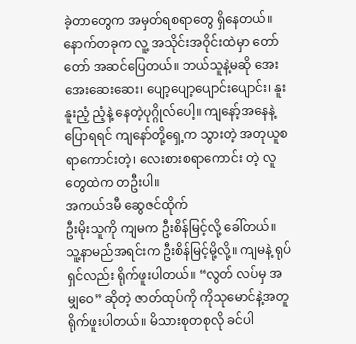ခဲ့တာတွေက အမှတ်ရစရာတွေ ရှိနေတယ်။ နောက်တခုက လူ့ အသိုင်းအဝိုင်းထဲမှာ တော်တော် အဆင်ပြေတယ်။ ဘယ်သူနဲ့မဆို အေးအေးဆေးဆေး၊ ပျော့ပျော့ပျောင်းပျောင်း၊ နူးနူးညံ့ ညံ့နဲ့ နေတဲ့ပုဂ္ဂိုလ်ပေါ့။ ကျနော့်အနေနဲ့ ပြောရရင် ကျနော်တို့ရှေ့က သွားတဲ့ အတုယူစရာကောင်းတဲ့၊ လေးစားစရာကောင်း တဲ့ လူတွေထဲက တဦးပါ။
အကယ်ဒမီ ဆွေဇင်ထိုက်
ဦးမိုးသူကို ကျမက ဦးစိန်မြင့်လို့ ခေါ်တယ်။ သူ့နာမည်အရင်းက ဦးစိန်မြင့်မို့လို့။ ကျမနဲ့ ရုပ်ရှင်လည်း ရိုက်ဖူးပါတယ်။ “လွတ် လပ်မှ အမျှဝေ” ဆိုတဲ့ ဇာတ်ထုပ်ကို ကိုသုမောင်နဲ့အတူ ရိုက်ဖူးပါတယ်။ မိသားစုတစုလို ခင်ပါ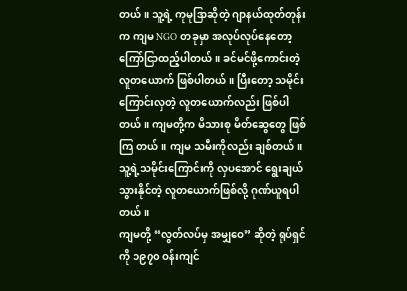တယ်။ သူ့ရဲ့ ကုမုဒြာဆိုတဲ့ ဂျာနယ်ထုတ်တုန်းက ကျမ NGO တခုမှာ အလုပ်လုပ်နေတော့ ကြော်ငြာထည့်ပါတယ်။ ခင်မင်ဖို့ကောင်းတဲ့ လူတယောက် ဖြစ်ပါတယ်။ ပြီးတော့ သမိုင်းကြောင်းလှတဲ့ လူတယောက်လည်း ဖြစ်ပါတယ်။ ကျမတို့က မိသားစု မိတ်ဆွေတွေ ဖြစ်ကြ တယ်။ ကျမ သမီးကိုလည်း ချစ်တယ်။ သူ့ရဲ့သမိုင်းကြောင်းကို လှပအောင် ရွေးချယ်သွားနိုင်တဲ့ လူတယောက်ဖြစ်လို့ ဂုဏ်ယူရပါတယ်။
ကျမတို့ “လွတ်လပ်မှ အမျှဝေ” ဆိုတဲ့ ရုပ်ရှင်ကို ၁၉၇၀ ဝန်းကျင်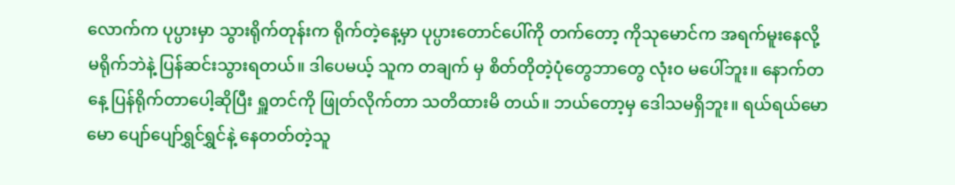လောက်က ပုပ္ပားမှာ သွားရိုက်တုန်းက ရိုက်တဲ့နေ့မှာ ပုပ္ပားတောင်ပေါ်ကို တက်တော့ ကိုသုမောင်က အရက်မူးနေလို့ မရိုက်ဘဲနဲ့ ပြန်ဆင်းသွားရတယ်။ ဒါပေမယ့် သူက တချက် မှ စိတ်တိုတဲ့ပုံတွေဘာတွေ လုံးဝ မပေါ်ဘူး။ နောက်တနေ့ ပြန်ရိုက်တာပေါ့ဆိုပြီး ရှူတင်ကို ဖြုတ်လိုက်တာ သတိထားမိ တယ်။ ဘယ်တော့မှ ဒေါသမရှိဘူး။ ရယ်ရယ်မောမော ပျော်ပျော်ရွှင်ရွှင်နဲ့ နေတတ်တဲ့သူ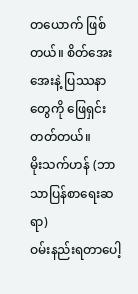တယောက် ဖြစ်တယ်။ စိတ်အေးအေးနဲ့ ပြဿနာတွေကို ဖြေရှင်းတတ်တယ်။
မိုးသက်ဟန် (ဘာသာပြန်စာရေးဆရာ)
ဝမ်းနည်းရတာပေါ့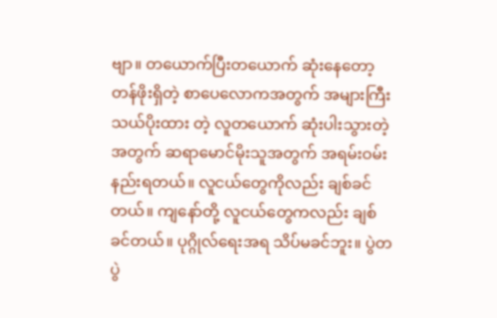ဗျာ။ တယောက်ပြီးတယောက် ဆုံးနေတော့ တန်ဖိုးရှိတဲ့ စာပေလောကအတွက် အများကြီး သယ်ပိုးထား တဲ့ လူတယောက် ဆုံးပါးသွားတဲ့အတွက် ဆရာမောင်မိုးသူအတွက် အရမ်းဝမ်းနည်းရတယ်။ လူငယ်တွေကိုလည်း ချစ်ခင် တယ်။ ကျနော်တို့ လူငယ်တွေကလည်း ချစ်ခင်တယ်။ ပုဂ္ဂိုလ်ရေးအရ သိပ်မခင်ဘူး။ ပွဲတပွဲ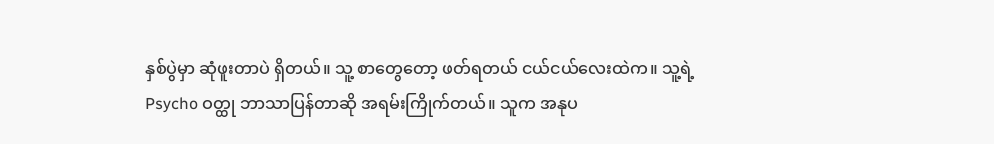နှစ်ပွဲမှာ ဆုံဖူးတာပဲ ရှိတယ်။ သူ့ စာတွေတော့ ဖတ်ရတယ် ငယ်ငယ်လေးထဲက။ သူ့ရဲ့ Psycho ဝတ္ထု ဘာသာပြန်တာဆို အရမ်းကြိုက်တယ်။ သူက အနုပ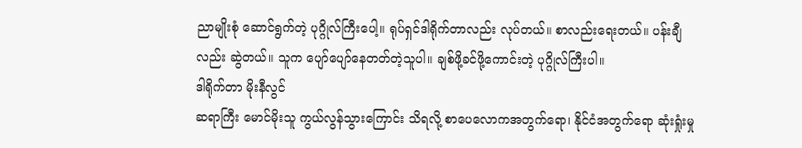ညာမျိုးစုံ ဆောင်ရွက်တဲ့ ပုဂ္ဂိုလ်ကြီးပေါ့။ ရုပ်ရှင်ဒါရိုက်တာလည်း လုပ်တယ်။ စာလည်းရေးတယ်။ ပန်းချီလည်း ဆွဲတယ်။ သူက ပျော်ပျော်နေတတ်တဲ့သူပါ။ ချစ်ဖို့ခင်ဖို့ကောင်းတဲ့ ပုဂ္ဂိုလ်ကြီးပါ။
ဒါရိုက်တာ မိုးနီလွင်
ဆရာကြီး မောင်မိုးသူ ကွယ်လွန်သွားကြောင်း သိရလို့ စာပေလောကအတွက်ရော၊ နိုင်ငံအတွက်ရော ဆုံးရှုံးမှု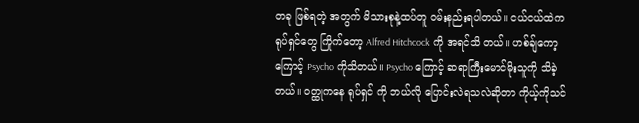တခု ဖြစ်ရတဲ့ အတွက် မိသားစုနဲ့ထပ်တူ ဝမ်းနည်းရပါတယ်။ ငယ်ငယ်ထဲက ရုပ်ရှင်တွေ ကြိုက်တော့ Alfred Hitchcock ကို အရင်သိ တယ်။ ဟစ်ချ်ကော့ကြောင့် Psycho ကိုသိတယ်။ Psycho ကြောင့် ဆရာကြီးမောင်မိုးသူကို သိခဲ့တယ်။ ဝတ္ထုကနေ ရုပ်ရှင် ကို ဘယ်လို ပြောင်းလဲရသလဲဆိုတာ ကိုယ့်ကိုသင်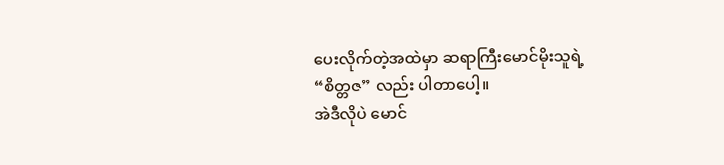ပေးလိုက်တဲ့အထဲမှာ ဆရာကြီးမောင်မိုးသူရဲ့ “စိတ္တဇ” လည်း ပါတာပေါ့။
အဲဒီလိုပဲ မောင်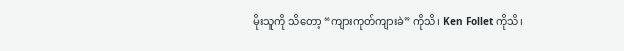မိုးသူကို သိတော့ “ကျားကုတ်ကျားခဲ” ကိုသိ၊ Ken Follet ကိုသိ၊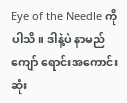Eye of the Needle ကိုပါသိ။ ဒါနဲ့ပဲ နာမည်ကျော် ရောင်းအကောင်းဆုံး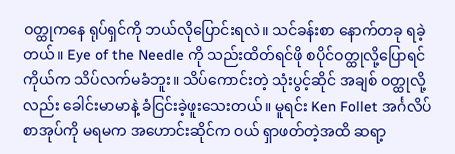ဝတ္ထုကနေ ရုပ်ရှင်ကို ဘယ်လိုပြောင်းရလဲ။ သင်ခန်းစာ နောက်တခု ရခဲ့တယ်။ Eye of the Needle ကို သည်းထိတ်ရင်ဖို စပိုင်ဝတ္ထုလို့ပြောရင် ကိုယ်က သိပ်လက်မခံဘူး။ သိပ်ကောင်းတဲ့ သုံးပွင့်ဆိုင် အချစ် ဝတ္ထုလို့လည်း ခေါင်းမာမာနဲ့ ခံငြင်းခဲ့ဖူးသေးတယ်။ မူရင်း Ken Follet အင်္ဂလိပ်စာအုပ်ကို မရမက အဟောင်းဆိုင်က ဝယ် ရှာဖတ်တဲ့အထိ ဆရာ့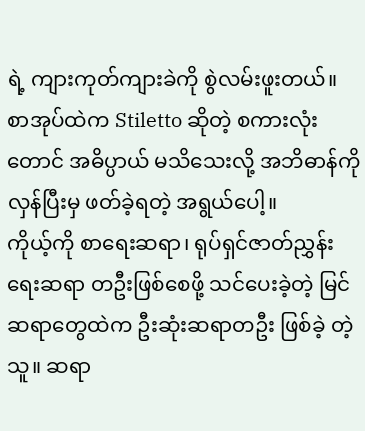ရဲ့ ကျားကုတ်ကျားခဲကို စွဲလမ်းဖူးတယ်။ စာအုပ်ထဲက Stiletto ဆိုတဲ့ စကားလုံးတောင် အဓိပ္ပာယ် မသိသေးလို့ အဘိဓာန်ကို လှန်ပြီးမှ ဖတ်ခဲ့ရတဲ့ အရွယ်ပေါ့။
ကိုယ့်ကို စာရေးဆရာ၊ ရုပ်ရှင်ဇာတ်ညွှန်းရေးဆရာ တဦးဖြစ်စေဖို့ သင်ပေးခဲ့တဲ့ မြင်ဆရာတွေထဲက ဦးဆုံးဆရာတဦး ဖြစ်ခဲ့ တဲ့သူ။ ဆရာ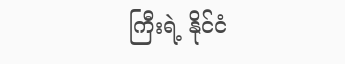ကြီးရဲ့ နိုင်ငံ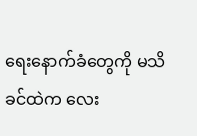ရေးနောက်ခံတွေကို မသိခင်ထဲက လေး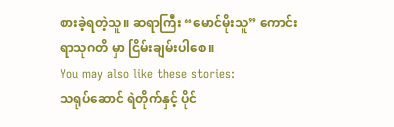စားခဲ့ရတဲ့သူ။ ဆရာကြီး “မောင်မိုးသူ” ကောင်းရာသုဂတိ မှာ ငြိမ်းချမ်းပါစေ။
You may also like these stories:
သရုပ်ဆောင် ရဲတိုက်နှင့် ပိုင်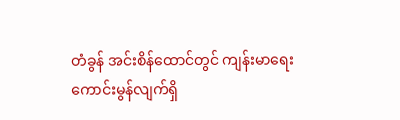တံခွန် အင်းစိန်ထောင်တွင် ကျန်းမာရေး ကောင်းမွန်လျက်ရှိ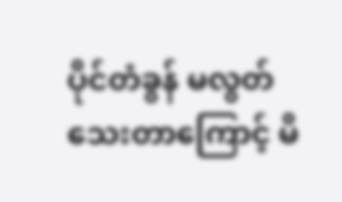ပိုင်တံခွန် မလွတ်သေးတာကြောင့် မိ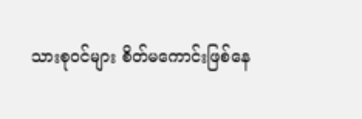သားစုဝင်များ စိတ်မကောင်းဖြစ်နေ